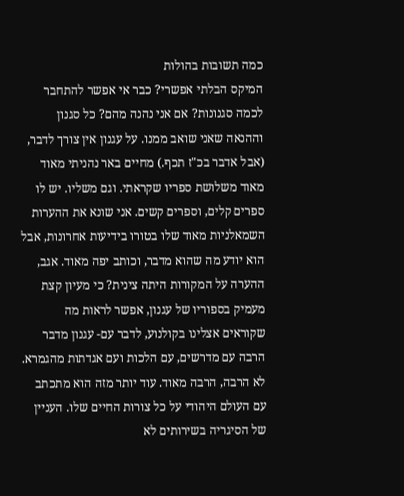כמה תשובות בהולות
המיקס הבלתי אפשרי? כבר אי אפשר להתחבר לכמה סגנונות? אם אני נהנה מהם? כל סגנון וההנאה שאני שואב ממנו. על עגנון אין צורך לדבר, (אבל אדבר בכ"ז תכף.) מחיים באר נהניתי מאוד מאוד משלושת ספריו שקראתי. וגם משליו. יש לו ספרים קלים, וספרים קשים. אני שונא את ההערות השמאלניות מאוד שלו בטורו בידיעות אחרונות, אבל הוא יודע מה שהוא מדבר, וכותב יפה מאוד. אגב, ההערה על המקורות היתה צינית? כי מעיון קצת מעמיק בספוריו של עגנון, אפשר לראות מה שקוראים אצלינו בקולנוע, לדבר עם- עגנון מדבר הרבה עם מדרשים, עם הלכות ועם אגדתות מהגמרא. לא הרבה, הרבה מאוד. עוד יותר מזה הוא מתכתב עם העולם היהודי על כל צורות החיים שלו. העניין של הסיגריה בשירותים לא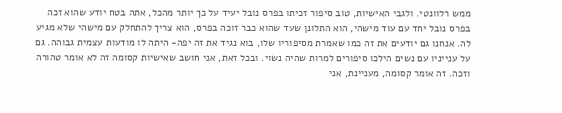ממש רלוונטי. ולגבי האישיות, טוב סיפור זכיתו בפרס נובל יעיד על כך יותר מהכל, אתה בטח יודע שהוא זכה בפרס נובל יחד עם עוד מישהי, הוא התלונן שעד שהוא כבר זוכה בפרס, הוא צריך להתחלק עם מישהי שלא מגיע לה. אנחנו גם יודעים את זה כמו שאמרת מסיפוריו שלו, בוא נגיד את זה יפה- היתה לו מודעות עצמית גבוהה. גם על ענייניו עם נשים הילכו סיפורים למרות שהיה נשוי. ובכל זאת, אני חושב שאישיות קסומה זה לא אומר טהורה וזכה. זה אומר קסומה, מעניינת, אני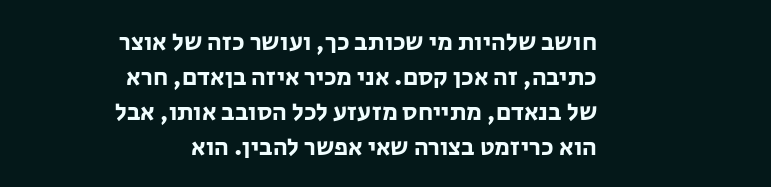חושב שלהיות מי שכותב כך, ועושר כזה של אוצר כתיבה, זה אכן קסם. אני מכיר איזה בןאדם, חרא של בנאדם, מתייחס מזעזע לכל הסובב אותו, אבל הוא כריזמט בצורה שאי אפשר להבין. הוא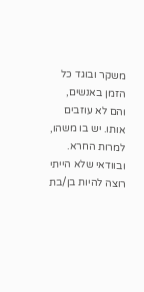משקר ובוגד כל הזמן באנשים, והם לא עוזבים אותו. יש בו משהו, למרות החרא. ובוודאי שלא הייתי רוצה להיות בן/בת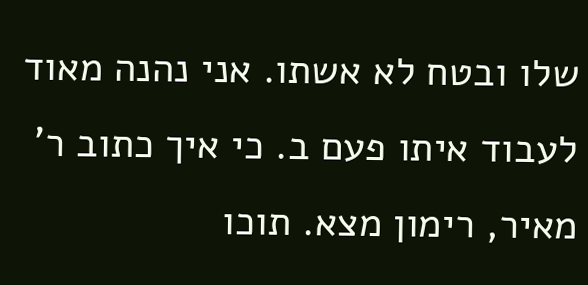שלו ובטח לא אשתו. אני נהנה מאוד לעבוד איתו פעם ב. כי איך כתוב ר' מאיר, רימון מצא. תוכו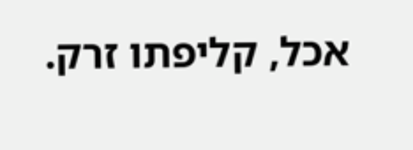אכל, קליפתו זרק.